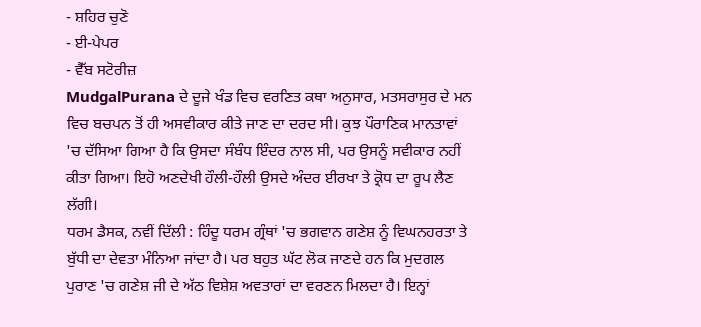- ਸ਼ਹਿਰ ਚੁਣੋ
- ਈ-ਪੇਪਰ
- ਵੈੱਬ ਸਟੋਰੀਜ਼
MudgalPurana ਦੇ ਦੂਜੇ ਖੰਡ ਵਿਚ ਵਰਣਿਤ ਕਥਾ ਅਨੁਸਾਰ, ਮਤਸਰਾਸੁਰ ਦੇ ਮਨ ਵਿਚ ਬਚਪਨ ਤੋਂ ਹੀ ਅਸਵੀਕਾਰ ਕੀਤੇ ਜਾਣ ਦਾ ਦਰਦ ਸੀ। ਕੁਝ ਪੌਰਾਣਿਕ ਮਾਨਤਾਵਾਂ 'ਚ ਦੱਸਿਆ ਗਿਆ ਹੈ ਕਿ ਉਸਦਾ ਸੰਬੰਧ ਇੰਦਰ ਨਾਲ ਸੀ, ਪਰ ਉਸਨੂੰ ਸਵੀਕਾਰ ਨਹੀਂ ਕੀਤਾ ਗਿਆ। ਇਹੋ ਅਣਦੇਖੀ ਹੌਲੀ-ਹੌਲੀ ਉਸਦੇ ਅੰਦਰ ਈਰਖਾ ਤੇ ਕ੍ਰੋਧ ਦਾ ਰੂਪ ਲੈਣ ਲੱਗੀ।
ਧਰਮ ਡੈਸਕ, ਨਵੀਂ ਦਿੱਲੀ : ਹਿੰਦੂ ਧਰਮ ਗ੍ਰੰਥਾਂ 'ਚ ਭਗਵਾਨ ਗਣੇਸ਼ ਨੂੰ ਵਿਘਨਹਰਤਾ ਤੇ ਬੁੱਧੀ ਦਾ ਦੇਵਤਾ ਮੰਨਿਆ ਜਾਂਦਾ ਹੈ। ਪਰ ਬਹੁਤ ਘੱਟ ਲੋਕ ਜਾਣਦੇ ਹਨ ਕਿ ਮੁਦਗਲ ਪੁਰਾਣ 'ਚ ਗਣੇਸ਼ ਜੀ ਦੇ ਅੱਠ ਵਿਸ਼ੇਸ਼ ਅਵਤਾਰਾਂ ਦਾ ਵਰਣਨ ਮਿਲਦਾ ਹੈ। ਇਨ੍ਹਾਂ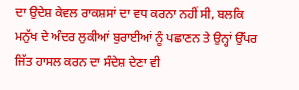ਦਾ ਉਦੇਸ਼ ਕੇਵਲ ਰਾਕਸ਼ਸਾਂ ਦਾ ਵਧ ਕਰਨਾ ਨਹੀਂ ਸੀ, ਬਲਕਿ ਮਨੁੱਖ ਦੇ ਅੰਦਰ ਲੁਕੀਆਂ ਬੁਰਾਈਆਂ ਨੂੰ ਪਛਾਣਨ ਤੇ ਉਨ੍ਹਾਂ ਉੱਪਰ ਜਿੱਤ ਹਾਸਲ ਕਰਨ ਦਾ ਸੰਦੇਸ਼ ਦੇਣਾ ਵੀ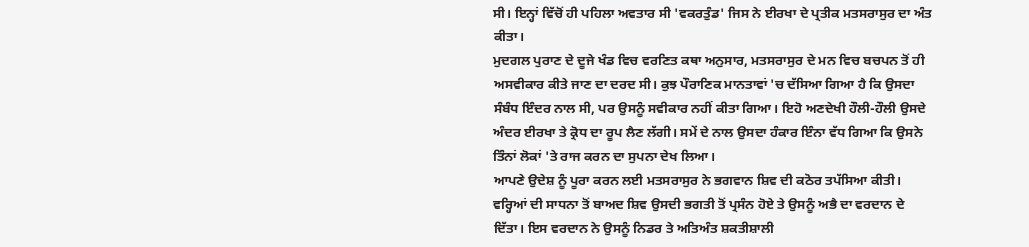ਸੀ। ਇਨ੍ਹਾਂ ਵਿੱਚੋਂ ਹੀ ਪਹਿਲਾ ਅਵਤਾਰ ਸੀ 'ਵਕਰਤੁੰਡ' ਜਿਸ ਨੇ ਈਰਖਾ ਦੇ ਪ੍ਰਤੀਕ ਮਤਸਰਾਸੁਰ ਦਾ ਅੰਤ ਕੀਤਾ।
ਮੁਦਗਲ ਪੁਰਾਣ ਦੇ ਦੂਜੇ ਖੰਡ ਵਿਚ ਵਰਣਿਤ ਕਥਾ ਅਨੁਸਾਰ, ਮਤਸਰਾਸੁਰ ਦੇ ਮਨ ਵਿਚ ਬਚਪਨ ਤੋਂ ਹੀ ਅਸਵੀਕਾਰ ਕੀਤੇ ਜਾਣ ਦਾ ਦਰਦ ਸੀ। ਕੁਝ ਪੌਰਾਣਿਕ ਮਾਨਤਾਵਾਂ 'ਚ ਦੱਸਿਆ ਗਿਆ ਹੈ ਕਿ ਉਸਦਾ ਸੰਬੰਧ ਇੰਦਰ ਨਾਲ ਸੀ, ਪਰ ਉਸਨੂੰ ਸਵੀਕਾਰ ਨਹੀਂ ਕੀਤਾ ਗਿਆ। ਇਹੋ ਅਣਦੇਖੀ ਹੌਲੀ-ਹੌਲੀ ਉਸਦੇ ਅੰਦਰ ਈਰਖਾ ਤੇ ਕ੍ਰੋਧ ਦਾ ਰੂਪ ਲੈਣ ਲੱਗੀ। ਸਮੇਂ ਦੇ ਨਾਲ ਉਸਦਾ ਹੰਕਾਰ ਇੰਨਾ ਵੱਧ ਗਿਆ ਕਿ ਉਸਨੇ ਤਿੰਨਾਂ ਲੋਕਾਂ 'ਤੇ ਰਾਜ ਕਰਨ ਦਾ ਸੁਪਨਾ ਦੇਖ ਲਿਆ।
ਆਪਣੇ ਉਦੇਸ਼ ਨੂੰ ਪੂਰਾ ਕਰਨ ਲਈ ਮਤਸਰਾਸੁਰ ਨੇ ਭਗਵਾਨ ਸ਼ਿਵ ਦੀ ਕਠੋਰ ਤਪੱਸਿਆ ਕੀਤੀ। ਵਰ੍ਹਿਆਂ ਦੀ ਸਾਧਨਾ ਤੋਂ ਬਾਅਦ ਸ਼ਿਵ ਉਸਦੀ ਭਗਤੀ ਤੋਂ ਪ੍ਰਸੰਨ ਹੋਏ ਤੇ ਉਸਨੂੰ ਅਭੈ ਦਾ ਵਰਦਾਨ ਦੇ ਦਿੱਤਾ। ਇਸ ਵਰਦਾਨ ਨੇ ਉਸਨੂੰ ਨਿਡਰ ਤੇ ਅਤਿਅੰਤ ਸ਼ਕਤੀਸ਼ਾਲੀ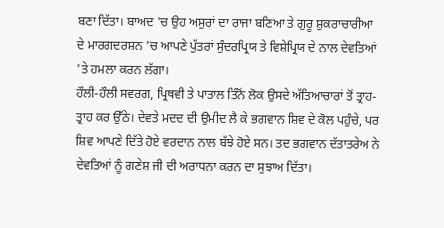ਬਣਾ ਦਿੱਤਾ। ਬਾਅਦ 'ਚ ਉਹ ਅਸੁਰਾਂ ਦਾ ਰਾਜਾ ਬਣਿਆ ਤੇ ਗੁਰੂ ਸ਼ੁਕਰਾਚਾਰੀਆ ਦੇ ਮਾਰਗਦਰਸ਼ਨ 'ਚ ਆਪਣੇ ਪੁੱਤਰਾਂ ਸੁੰਦਰਪ੍ਰਿਯ ਤੇ ਵਿਸ਼ੇਪ੍ਰਿਯ ਦੇ ਨਾਲ ਦੇਵਤਿਆਂ 'ਤੇ ਹਮਲਾ ਕਰਨ ਲੱਗਾ।
ਹੌਲੀ-ਹੌਲੀ ਸਵਰਗ, ਪ੍ਰਿਥਵੀ ਤੇ ਪਾਤਾਲ ਤਿੰਨੋਂ ਲੋਕ ਉਸਦੇ ਅੱਤਿਆਚਾਰਾਂ ਤੋਂ ਤ੍ਰਾਹ-ਤ੍ਰਾਹ ਕਰ ਉੱਠੇ। ਦੇਵਤੇ ਮਦਦ ਦੀ ਉਮੀਦ ਲੈ ਕੇ ਭਗਵਾਨ ਸ਼ਿਵ ਦੇ ਕੋਲ ਪਹੁੰਚੇ, ਪਰ ਸ਼ਿਵ ਆਪਣੇ ਦਿੱਤੇ ਹੋਏ ਵਰਦਾਨ ਨਾਲ ਬੱਝੇ ਹੋਏ ਸਨ। ਤਦ ਭਗਵਾਨ ਦੱਤਾਤਰੇਅ ਨੇ ਦੇਵਤਿਆਂ ਨੂੰ ਗਣੇਸ਼ ਜੀ ਦੀ ਅਰਾਧਨਾ ਕਰਨ ਦਾ ਸੁਝਾਅ ਦਿੱਤਾ।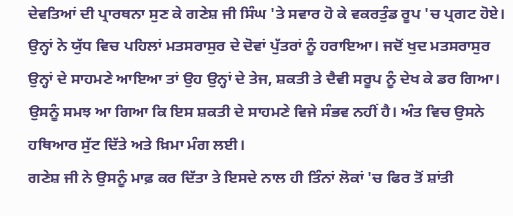ਦੇਵਤਿਆਂ ਦੀ ਪ੍ਰਾਰਥਨਾ ਸੁਣ ਕੇ ਗਣੇਸ਼ ਜੀ ਸਿੰਘ 'ਤੇ ਸਵਾਰ ਹੋ ਕੇ ਵਕਰਤੁੰਡ ਰੂਪ 'ਚ ਪ੍ਰਗਟ ਹੋਏ। ਉਨ੍ਹਾਂ ਨੇ ਯੁੱਧ ਵਿਚ ਪਹਿਲਾਂ ਮਤਸਰਾਸੁਰ ਦੇ ਦੋਵਾਂ ਪੁੱਤਰਾਂ ਨੂੰ ਹਰਾਇਆ। ਜਦੋਂ ਖੁਦ ਮਤਸਰਾਸੁਰ ਉਨ੍ਹਾਂ ਦੇ ਸਾਹਮਣੇ ਆਇਆ ਤਾਂ ਉਹ ਉਨ੍ਹਾਂ ਦੇ ਤੇਜ, ਸ਼ਕਤੀ ਤੇ ਦੈਵੀ ਸਰੂਪ ਨੂੰ ਦੇਖ ਕੇ ਡਰ ਗਿਆ। ਉਸਨੂੰ ਸਮਝ ਆ ਗਿਆ ਕਿ ਇਸ ਸ਼ਕਤੀ ਦੇ ਸਾਹਮਣੇ ਵਿਜੇ ਸੰਭਵ ਨਹੀਂ ਹੈ। ਅੰਤ ਵਿਚ ਉਸਨੇ ਹਥਿਆਰ ਸੁੱਟ ਦਿੱਤੇ ਅਤੇ ਖ਼ਿਮਾ ਮੰਗ ਲਈ।
ਗਣੇਸ਼ ਜੀ ਨੇ ਉਸਨੂੰ ਮਾਫ਼ ਕਰ ਦਿੱਤਾ ਤੇ ਇਸਦੇ ਨਾਲ ਹੀ ਤਿੰਨਾਂ ਲੋਕਾਂ 'ਚ ਫਿਰ ਤੋਂ ਸ਼ਾਂਤੀ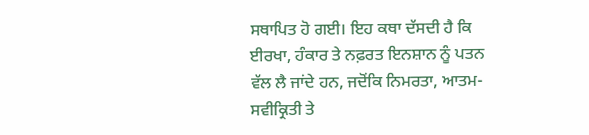ਸਥਾਪਿਤ ਹੋ ਗਈ। ਇਹ ਕਥਾ ਦੱਸਦੀ ਹੈ ਕਿ ਈਰਖਾ, ਹੰਕਾਰ ਤੇ ਨਫ਼ਰਤ ਇਨਸ਼ਾਨ ਨੂੰ ਪਤਨ ਵੱਲ ਲੈ ਜਾਂਦੇ ਹਨ, ਜਦੋਂਕਿ ਨਿਮਰਤਾ, ਆਤਮ-ਸਵੀਕ੍ਰਿਤੀ ਤੇ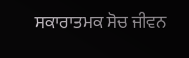ਸਕਾਰਾਤਮਕ ਸੋਚ ਜੀਵਨ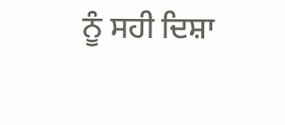ਨੂੰ ਸਹੀ ਦਿਸ਼ਾ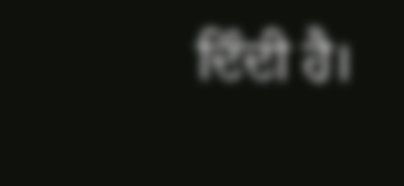ਦਿੰਦੀ ਹੈ।